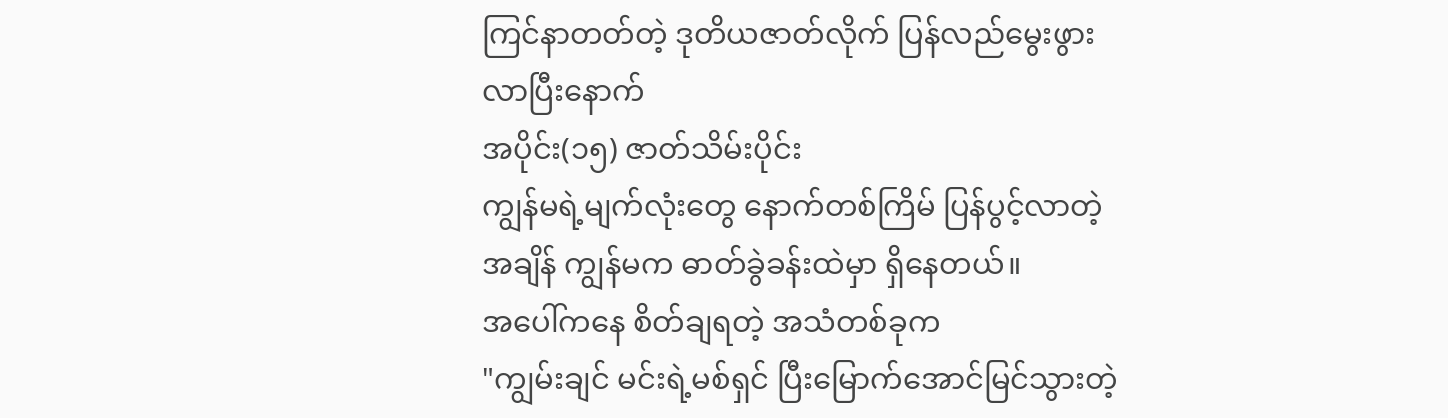ကြင်နာတတ်တဲ့ ဒုတိယဇာတ်လိုက် ပြန်လည်မွေးဖွားလာပြီးနောက်
အပိုင်း(၁၅) ဇာတ်သိမ်းပိုင်း
ကျွန်မရဲ့မျက်လုံးတွေ နောက်တစ်ကြိမ် ပြန်ပွင့်လာတဲ့အချိန် ကျွန်မက ဓာတ်ခွဲခန်းထဲမှာ ရှိနေတယ်။
အပေါ်ကနေ စိတ်ချရတဲ့ အသံတစ်ခုက
"ကျွမ်းချင် မင်းရဲ့မစ်ရှင် ပြီးမြောက်အောင်မြင်သွားတဲ့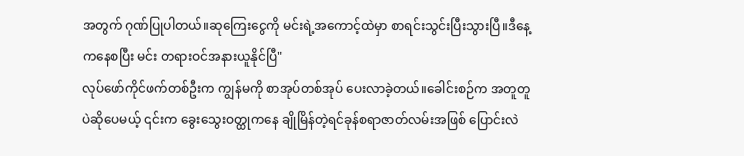အတွက် ဂုဏ်ပြုပါတယ်။ဆုကြေးငွေကို မင်းရဲ့အကောင့်ထဲမှာ စာရင်းသွင်းပြီးသွားပြီ။ဒီနေ့ကနေစပြီး မင်း တရားဝင်အနားယူနိုင်ပြီ"
လုပ်ဖော်ကိုင်ဖက်တစ်ဦးက ကျွန်မကို စာအုပ်တစ်အုပ် ပေးလာခဲ့တယ်။ခေါင်းစဉ်က အတူတူပဲဆိုပေမယ့် ၎င်းက ခွေးသွေးဝတ္ထုကနေ ချိုမြိန်တဲ့ရင်ခုန်စရာဇာတ်လမ်းအဖြစ် ပြောင်းလဲ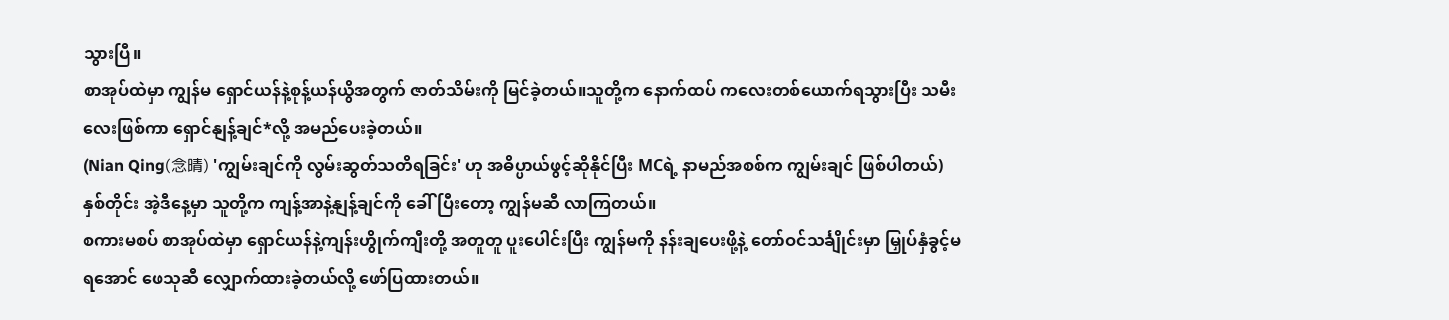သွားပြီ။
စာအုပ်ထဲမှာ ကျွန်မ ရှောင်ယန်နဲ့စုန့်ယန်ယွိအတွက် ဇာတ်သိမ်းကို မြင်ခဲ့တယ်။သူတို့က နောက်ထပ် ကလေးတစ်ယောက်ရသွားပြီး သမီးလေးဖြစ်ကာ ရှောင်နျန့်ချင်*လို့ အမည်ပေးခဲ့တယ်။
(Nian Qing(念晴) 'ကျွမ်းချင်ကို လွမ်းဆွတ်သတိရခြင်း' ဟု အဓိပ္ပာယ်ဖွင့်ဆိုနိုင်ပြီး MCရဲ့ နာမည်အစစ်က ကျွမ်းချင် ဖြစ်ပါတယ်)
နှစ်တိုင်း အဲ့ဒီနေ့မှာ သူတို့က ကျန့်အာနဲ့နျန့်ချင်ကို ခေါ်ပြီးတော့ ကျွန်မဆီ လာကြတယ်။
စကားမစပ် စာအုပ်ထဲမှာ ရှောင်ယန်နဲ့ကျန်းဟွိုက်ကျီးတို့ အတူတူ ပူးပေါင်းပြီး ကျွန်မကို နန်းချပေးဖို့နဲ့ တော်ဝင်သင်္ချိုင်းမှာ မြှုပ်နှံခွင့်မရအောင် ဖေသုဆီ လျှောက်ထားခဲ့တယ်လို့ ဖော်ပြထားတယ်။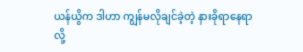ယန်ယွိက ဒါဟာ ကျွန်မလိုချင်ခဲ့တဲ့ နားခိုရာနေရာလို့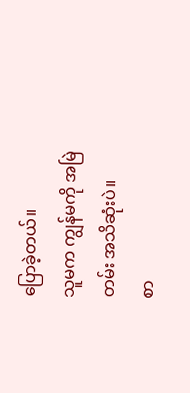ပြောခဲ့တယ်။
သူမက ကျွန်မကို အမြဲတမ်း အသိဆုံးပဲ။
စာ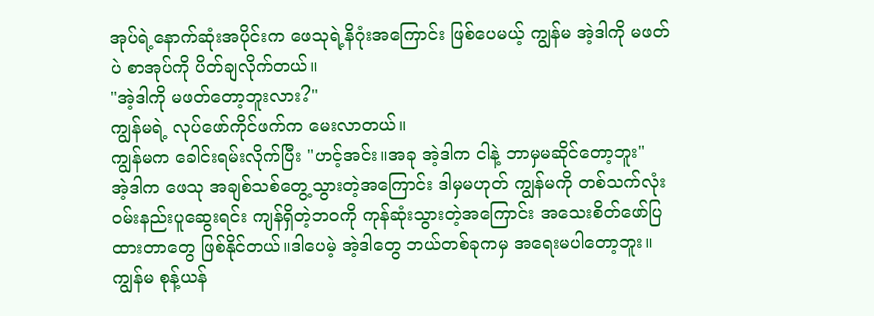အုပ်ရဲ့နောက်ဆုံးအပိုင်းက ဖေသုရဲ့နိဂုံးအကြောင်း ဖြစ်ပေမယ့် ကျွန်မ အဲ့ဒါကို မဖတ်ပဲ စာအုပ်ကို ပိတ်ချလိုက်တယ်။
"အဲ့ဒါကို မဖတ်တော့ဘူးလား?"
ကျွန်မရဲ့ လုပ်ဖော်ကိုင်ဖက်က မေးလာတယ်။
ကျွန်မက ခေါင်းရမ်းလိုက်ပြီး "ဟင့်အင်း။အခု အဲ့ဒါက ငါနဲ့ ဘာမှမဆိုင်တော့ဘူး"
အဲ့ဒါက ဖေသု အချစ်သစ်တွေ့သွားတဲ့အကြောင်း ဒါမှမဟုတ် ကျွန်မကို တစ်သက်လုံး ဝမ်းနည်းပူဆွေးရင်း ကျန်ရှိတဲ့ဘဝကို ကုန်ဆုံးသွားတဲ့အကြောင်း အသေးစိတ်ဖော်ပြထားတာတွေ ဖြစ်နိုင်တယ်။ဒါပေမဲ့ အဲ့ဒါတွေ ဘယ်တစ်ခုကမှ အရေးမပါတော့ဘူး။
ကျွန်မ စုန့်ယန်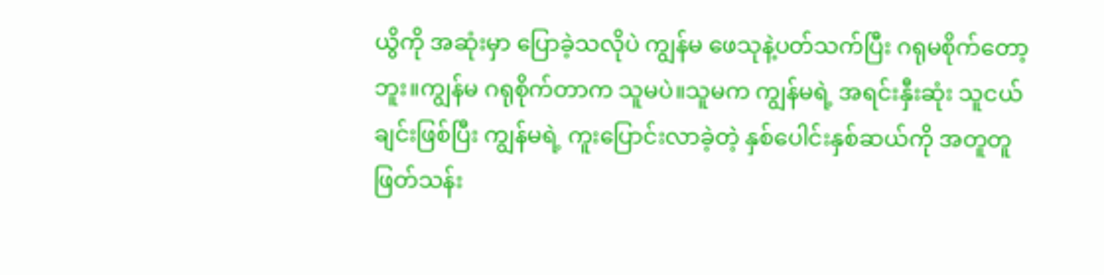ယွိကို အဆုံးမှာ ပြောခဲ့သလိုပဲ ကျွန်မ ဖေသုနဲ့ပတ်သက်ပြီး ဂရုမစိုက်တော့ဘူး။ကျွန်မ ဂရုစိုက်တာက သူမပဲ။သူမက ကျွန်မရဲ့ အရင်းနှီးဆုံး သူငယ်ချင်းဖြစ်ပြီး ကျွန်မရဲ့ ကူးပြောင်းလာခဲ့တဲ့ နှစ်ပေါင်းနှစ်ဆယ်ကို အတူတူ ဖြတ်သန်း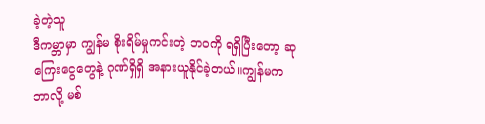ခဲ့တဲ့သူ
ဒီကမ္ဘာမှာ ကျွန်မ စိုးရိမ်မှုကင်းတဲ့ ဘဝကို ရရှိပြီးတော့ ဆုကြေးငွေတွေနဲ့ ဂုဏ်ရှိရှိ အနားယူနိုင်ခဲ့တယ်။ကျွန်မက ဘာလို့ မစ်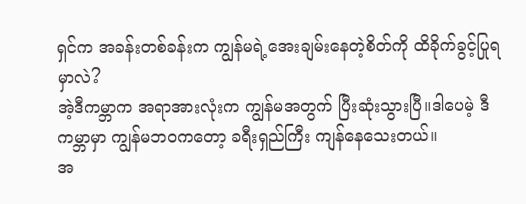ရှင်က အခန်းတစ်ခန်းက ကျွန်မရဲ့အေးချမ်းနေတဲ့စိတ်ကို ထိခိုက်ခွင့်ပြုရမှာလဲ?
အဲ့ဒီကမ္ဘာက အရာအားလုံးက ကျွန်မအတွက် ပြီးဆုံးသွားပြီ။ဒါပေမဲ့ ဒီကမ္ဘာမှာ ကျွန်မဘဝကတော့ ခရီးရှည်ကြီး ကျန်နေသေးတယ်။
အ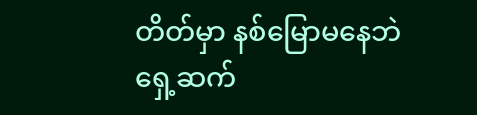တိတ်မှာ နစ်မြောမနေဘဲ ရှေ့ဆက်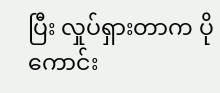ပြီး လှုပ်ရှားတာက ပိုကောင်း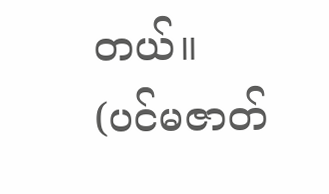တယ်။
(ပင်မဇာတ်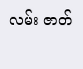လမ်း ဇာတ်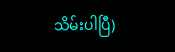သိမ်းပါပြီ)